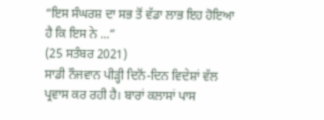“ਇਸ ਸੰਘਰਸ਼ ਦਾ ਸਭ ਤੋਂ ਵੱਡਾ ਲਾਭ ਇਹ ਹੋਇਆ ਹੈ ਕਿ ਇਸ ਨੇ ...”
(25 ਸਤੰਬਰ 2021)
ਸਾਡੀ ਨੌਜਵਾਨ ਪੀੜ੍ਹੀ ਦਿਨੋਂ-ਦਿਨ ਵਿਦੇਸ਼ਾਂ ਵੱਲ ਪ੍ਰਵਾਸ ਕਰ ਰਹੀ ਹੈ। ਬਾਰਾਂ ਕਲਾਸਾਂ ਪਾਸ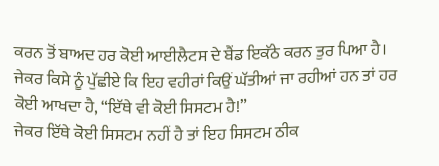ਕਰਨ ਤੋਂ ਬਾਅਦ ਹਰ ਕੋਈ ਆਈਲੈਟਸ ਦੇ ਬੈਂਡ ਇਕੱਠੇ ਕਰਨ ਤੁਰ ਪਿਆ ਹੈ। ਜੇਕਰ ਕਿਸੇ ਨੂੰ ਪੁੱਛੀਏ ਕਿ ਇਹ ਵਹੀਰਾਂ ਕਿਉਂ ਘੱਤੀਆਂ ਜਾ ਰਹੀਆਂ ਹਨ ਤਾਂ ਹਰ ਕੋਈ ਆਖਦਾ ਹੈ, “ਇੱਥੇ ਵੀ ਕੋਈ ਸਿਸਟਮ ਹੈ!”
ਜੇਕਰ ਇੱਥੇ ਕੋਈ ਸਿਸਟਮ ਨਹੀਂ ਹੈ ਤਾਂ ਇਹ ਸਿਸਟਮ ਠੀਕ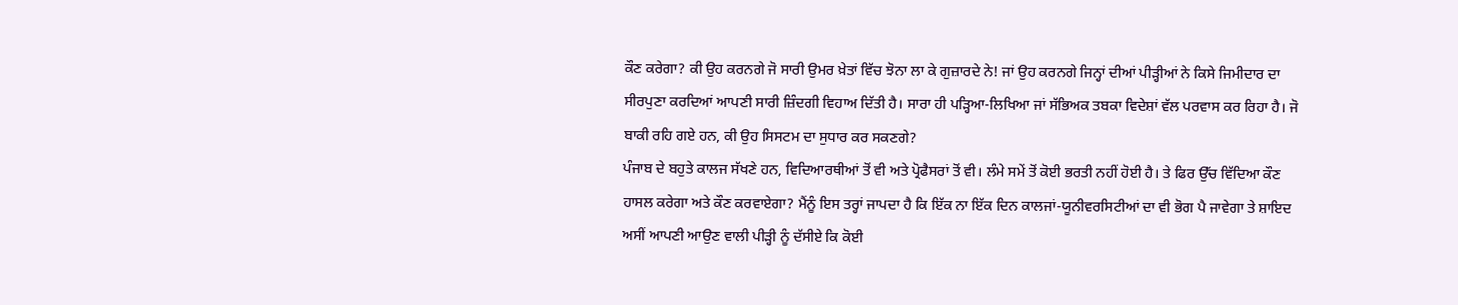ਕੌਣ ਕਰੇਗਾ? ਕੀ ਉਹ ਕਰਨਗੇ ਜੋ ਸਾਰੀ ਉਮਰ ਖ਼ੇਤਾਂ ਵਿੱਚ ਝੋਨਾ ਲਾ ਕੇ ਗੁਜ਼ਾਰਦੇ ਨੇ! ਜਾਂ ਉਹ ਕਰਨਗੇ ਜਿਨ੍ਹਾਂ ਦੀਆਂ ਪੀੜ੍ਹੀਆਂ ਨੇ ਕਿਸੇ ਜਿਮੀਦਾਰ ਦਾ ਸੀਰਪੁਣਾ ਕਰਦਿਆਂ ਆਪਣੀ ਸਾਰੀ ਜ਼ਿੰਦਗੀ ਵਿਹਾਅ ਦਿੱਤੀ ਹੈ। ਸਾਰਾ ਹੀ ਪੜ੍ਹਿਆ-ਲਿਖਿਆ ਜਾਂ ਸੱਭਿਅਕ ਤਬਕਾ ਵਿਦੇਸ਼ਾਂ ਵੱਲ ਪਰਵਾਸ ਕਰ ਰਿਹਾ ਹੈ। ਜੋ ਬਾਕੀ ਰਹਿ ਗਏ ਹਨ, ਕੀ ਉਹ ਸਿਸਟਮ ਦਾ ਸੁਧਾਰ ਕਰ ਸਕਣਗੇ?
ਪੰਜਾਬ ਦੇ ਬਹੁਤੇ ਕਾਲਜ ਸੱਖਣੇ ਹਨ, ਵਿਦਿਆਰਥੀਆਂ ਤੋਂ ਵੀ ਅਤੇ ਪ੍ਰੋਫੈਸਰਾਂ ਤੋਂ ਵੀ। ਲੰਮੇ ਸਮੇਂ ਤੋਂ ਕੋਈ ਭਰਤੀ ਨਹੀਂ ਹੋਈ ਹੈ। ਤੇ ਫਿਰ ਉੱਚ ਵਿੱਦਿਆ ਕੌਣ ਹਾਸਲ ਕਰੇਗਾ ਅਤੇ ਕੌਣ ਕਰਵਾਏਗਾ? ਮੈਂਨੂੰ ਇਸ ਤਰ੍ਹਾਂ ਜਾਪਦਾ ਹੈ ਕਿ ਇੱਕ ਨਾ ਇੱਕ ਦਿਨ ਕਾਲਜਾਂ-ਯੂਨੀਵਰਸਿਟੀਆਂ ਦਾ ਵੀ ਭੋਗ ਪੈ ਜਾਵੇਗਾ ਤੇ ਸ਼ਾਇਦ ਅਸੀਂ ਆਪਣੀ ਆਉਣ ਵਾਲੀ ਪੀੜ੍ਹੀ ਨੂੰ ਦੱਸੀਏ ਕਿ ਕੋਈ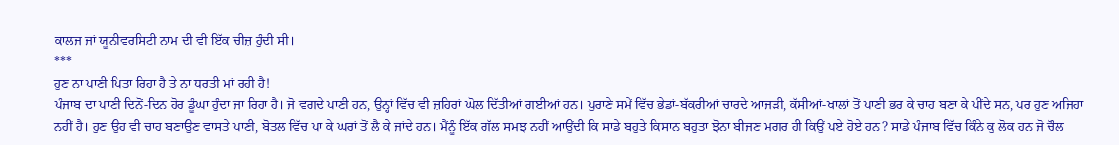ਕਾਲਜ ਜਾਂ ਯੂਨੀਵਰਸਿਟੀ ਨਾਮ ਦੀ ਵੀ ਇੱਕ ਚੀਜ਼ ਹੁੰਦੀ ਸੀ।
***
ਹੁਣ ਨਾ ਪਾਣੀ ਪਿਤਾ ਰਿਹਾ ਹੈ ਤੇ ਨਾ ਧਰਤੀ ਮਾਂ ਰਹੀ ਹੈ!
ਪੰਜਾਬ ਦਾ ਪਾਣੀ ਦਿਨੋਂ-ਦਿਨ ਹੋਰ ਡੂੰਘਾ ਹੁੰਦਾ ਜਾ ਰਿਹਾ ਹੈ। ਜੋ ਵਗਦੇ ਪਾਣੀ ਹਨ, ਉਨ੍ਹਾਂ ਵਿੱਚ ਵੀ ਜ਼ਹਿਰਾਂ ਘੋਲ ਦਿੱਤੀਆਂ ਗਈਆਂ ਹਨ। ਪੁਰਾਣੇ ਸਮੇਂ ਵਿੱਚ ਭੇਡਾਂ-ਬੱਕਰੀਆਂ ਚਾਰਦੇ ਆਜੜੀ, ਕੱਸੀਆਂ-ਖਾਲਾਂ ਤੋਂ ਪਾਣੀ ਭਰ ਕੇ ਚਾਹ ਬਣਾ ਕੇ ਪੀਂਦੇ ਸਨ, ਪਰ ਹੁਣ ਅਜਿਹਾ ਨਹੀਂ ਹੈ। ਹੁਣ ਉਹ ਵੀ ਚਾਹ ਬਣਾਉਣ ਵਾਸਤੇ ਪਾਣੀ, ਬੋਤਲ ਵਿੱਚ ਪਾ ਕੇ ਘਰਾਂ ਤੋਂ ਲੈ ਕੇ ਜਾਂਦੇ ਹਨ। ਮੈਂਨੂੰ ਇੱਕ ਗੱਲ ਸਮਝ ਨਹੀਂ ਆਉਂਦੀ ਕਿ ਸਾਡੇ ਬਹੁਤੇ ਕਿਸਾਨ ਬਹੁਤਾ ਝੋਨਾ ਬੀਜਣ ਮਗਰ ਹੀ ਕਿਉਂ ਪਏ ਹੋਏ ਹਨ? ਸਾਡੇ ਪੰਜਾਬ ਵਿੱਚ ਕਿੰਨੇ ਕੁ ਲੋਕ ਹਨ ਜੋ ਚੌਲ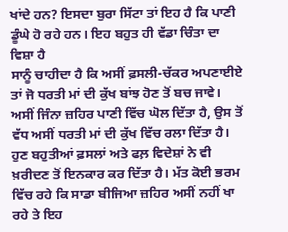ਖਾਂਦੇ ਹਨ? ਇਸਦਾ ਬੁਰਾ ਸਿੱਟਾ ਤਾਂ ਇਹ ਹੈ ਕਿ ਪਾਣੀ ਡੂੰਘੇ ਹੋ ਰਹੇ ਹਨ। ਇਹ ਬਹੁਤ ਹੀ ਵੱਡਾ ਚਿੰਤਾ ਦਾ ਵਿਸ਼ਾ ਹੈ
ਸਾਨੂੰ ਚਾਹੀਦਾ ਹੈ ਕਿ ਅਸੀਂ ਫ਼ਸਲੀ-ਚੱਕਰ ਅਪਣਾਈਏ ਤਾਂ ਜੋ ਧਰਤੀ ਮਾਂ ਦੀ ਕੁੱਖ ਬਾਂਝ ਹੋਣ ਤੋਂ ਬਚ ਜਾਵੇ। ਅਸੀਂ ਜਿੰਨਾ ਜ਼ਹਿਰ ਪਾਣੀ ਵਿੱਚ ਘੋਲ ਦਿੱਤਾ ਹੈ, ਉਸ ਤੋਂ ਵੱਧ ਅਸੀਂ ਧਰਤੀ ਮਾਂ ਦੀ ਕੁੱਖ ਵਿੱਚ ਰਲਾ ਦਿੱਤਾ ਹੈ। ਹੁਣ ਬਹੁਤੀਆਂ ਫ਼ਸਲਾਂ ਅਤੇ ਫਲ਼ ਵਿਦੇਸ਼ਾਂ ਨੇ ਵੀ ਖ਼ਰੀਦਣ ਤੋਂ ਇਨਕਾਰ ਕਰ ਦਿੱਤਾ ਹੈ। ਮੱਤ ਕੋਈ ਭਰਮ ਵਿੱਚ ਰਹੇ ਕਿ ਸਾਡਾ ਬੀਜਿਆ ਜ਼ਹਿਰ ਅਸੀਂ ਨਹੀਂ ਖਾ ਰਹੇ ਤੇ ਇਹ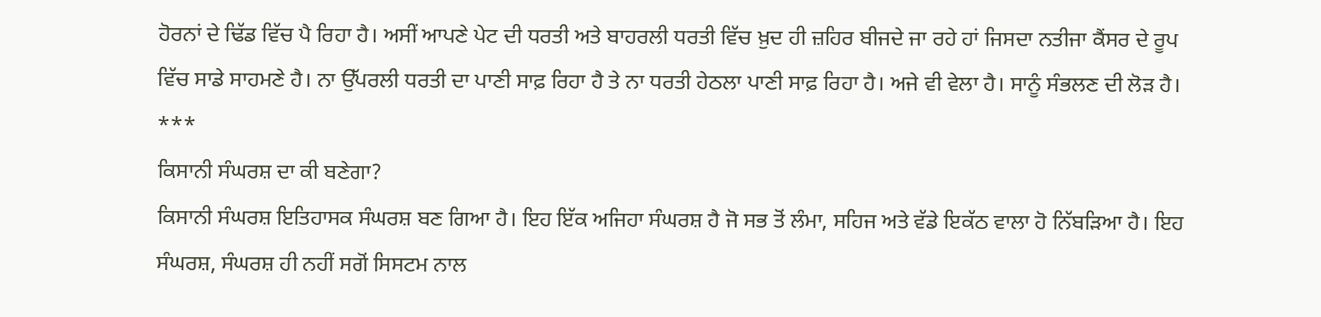ਹੋਰਨਾਂ ਦੇ ਢਿੱਡ ਵਿੱਚ ਪੈ ਰਿਹਾ ਹੈ। ਅਸੀਂ ਆਪਣੇ ਪੇਟ ਦੀ ਧਰਤੀ ਅਤੇ ਬਾਹਰਲੀ ਧਰਤੀ ਵਿੱਚ ਖ਼ੁਦ ਹੀ ਜ਼ਹਿਰ ਬੀਜਦੇ ਜਾ ਰਹੇ ਹਾਂ ਜਿਸਦਾ ਨਤੀਜਾ ਕੈਂਸਰ ਦੇ ਰੂਪ ਵਿੱਚ ਸਾਡੇ ਸਾਹਮਣੇ ਹੈ। ਨਾ ਉੱਪਰਲੀ ਧਰਤੀ ਦਾ ਪਾਣੀ ਸਾਫ਼ ਰਿਹਾ ਹੈ ਤੇ ਨਾ ਧਰਤੀ ਹੇਠਲਾ ਪਾਣੀ ਸਾਫ਼ ਰਿਹਾ ਹੈ। ਅਜੇ ਵੀ ਵੇਲਾ ਹੈ। ਸਾਨੂੰ ਸੰਭਲਣ ਦੀ ਲੋੜ ਹੈ।
***
ਕਿਸਾਨੀ ਸੰਘਰਸ਼ ਦਾ ਕੀ ਬਣੇਗਾ?
ਕਿਸਾਨੀ ਸੰਘਰਸ਼ ਇਤਿਹਾਸਕ ਸੰਘਰਸ਼ ਬਣ ਗਿਆ ਹੈ। ਇਹ ਇੱਕ ਅਜਿਹਾ ਸੰਘਰਸ਼ ਹੈ ਜੋ ਸਭ ਤੋਂ ਲੰਮਾ, ਸਹਿਜ ਅਤੇ ਵੱਡੇ ਇਕੱਠ ਵਾਲਾ ਹੋ ਨਿੱਬੜਿਆ ਹੈ। ਇਹ ਸੰਘਰਸ਼, ਸੰਘਰਸ਼ ਹੀ ਨਹੀਂ ਸਗੋਂ ਸਿਸਟਮ ਨਾਲ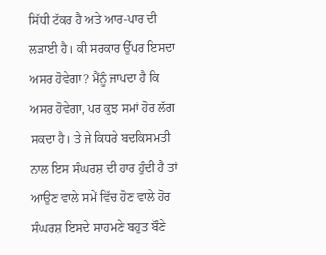ਸਿੱਧੀ ਟੱਕਰ ਹੈ ਅਤੇ ਆਰ-ਪਾਰ ਦੀ ਲੜਾਈ ਹੈ। ਕੀ ਸਰਕਾਰ ਉੱਪਰ ਇਸਦਾ ਅਸਰ ਹੋਵੇਗਾ? ਮੈਂਨੂੰ ਜਾਪਦਾ ਹੈ ਕਿ ਅਸਰ ਹੋਵੇਗਾ, ਪਰ ਕੁਝ ਸਮਾਂ ਹੋਰ ਲੱਗ ਸਕਦਾ ਹੈ। ਤੇ ਜੇ ਕਿਧਰੇ ਬਦਕਿਸਮਤੀ ਨਾਲ ਇਸ ਸੰਘਰਸ਼ ਦੀ ਹਾਰ ਹੁੰਦੀ ਹੈ ਤਾਂ ਆਉਣ ਵਾਲੇ ਸਮੇਂ ਵਿੱਚ ਹੋਣ ਵਾਲੇ ਹੋਰ ਸੰਘਰਸ਼ ਇਸਦੇ ਸਾਹਮਣੇ ਬਹੁਤ ਬੌਣੇ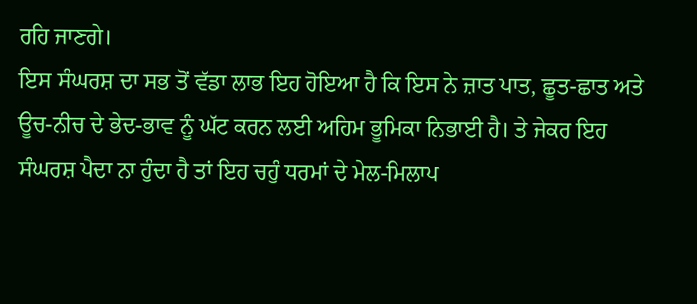ਰਹਿ ਜਾਣਗੇ।
ਇਸ ਸੰਘਰਸ਼ ਦਾ ਸਭ ਤੋਂ ਵੱਡਾ ਲਾਭ ਇਹ ਹੋਇਆ ਹੈ ਕਿ ਇਸ ਨੇ ਜ਼ਾਤ ਪਾਤ, ਛੂਤ-ਛਾਤ ਅਤੇ ਊਚ-ਨੀਚ ਦੇ ਭੇਦ-ਭਾਵ ਨੂੰ ਘੱਟ ਕਰਨ ਲਈ ਅਹਿਮ ਭੂਮਿਕਾ ਨਿਭਾਈ ਹੈ। ਤੇ ਜੇਕਰ ਇਹ ਸੰਘਰਸ਼ ਪੈਦਾ ਨਾ ਹੁੰਦਾ ਹੈ ਤਾਂ ਇਹ ਚਹੁੰ ਧਰਮਾਂ ਦੇ ਮੇਲ-ਮਿਲਾਪ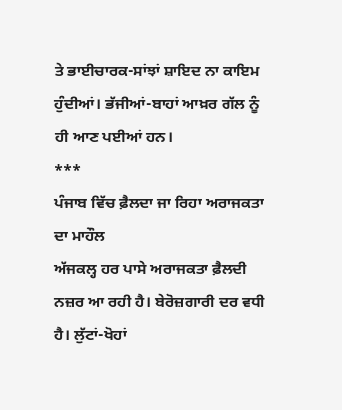ਤੇ ਭਾਈਚਾਰਕ-ਸਾਂਝਾਂ ਸ਼ਾਇਦ ਨਾ ਕਾਇਮ ਹੁੰਦੀਆਂ। ਭੱਜੀਆਂ-ਬਾਹਾਂ ਆਖ਼ਰ ਗੱਲ ਨੂੰ ਹੀ ਆਣ ਪਈਆਂ ਹਨ।
***
ਪੰਜਾਬ ਵਿੱਚ ਫ਼ੈਲਦਾ ਜਾ ਰਿਹਾ ਅਰਾਜਕਤਾ ਦਾ ਮਾਹੌਲ
ਅੱਜਕਲ੍ਹ ਹਰ ਪਾਸੇ ਅਰਾਜਕਤਾ ਫ਼ੈਲਦੀ ਨਜ਼ਰ ਆ ਰਹੀ ਹੈ। ਬੇਰੋਜ਼ਗਾਰੀ ਦਰ ਵਧੀ ਹੈ। ਲੁੱਟਾਂ-ਖੋਹਾਂ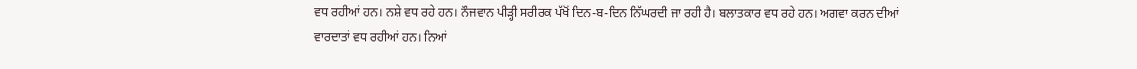ਵਧ ਰਹੀਆਂ ਹਨ। ਨਸ਼ੇ ਵਧ ਰਹੇ ਹਨ। ਨੌਜਵਾਨ ਪੀੜ੍ਹੀ ਸਰੀਰਕ ਪੱਖੋਂ ਦਿਨ-ਬ-ਦਿਨ ਨਿੱਘਰਦੀ ਜਾ ਰਹੀ ਹੈ। ਬਲਾਤਕਾਰ ਵਧ ਰਹੇ ਹਨ। ਅਗਵਾ ਕਰਨ ਦੀਆਂ ਵਾਰਦਾਤਾਂ ਵਧ ਰਹੀਆਂ ਹਨ। ਨਿਆਂ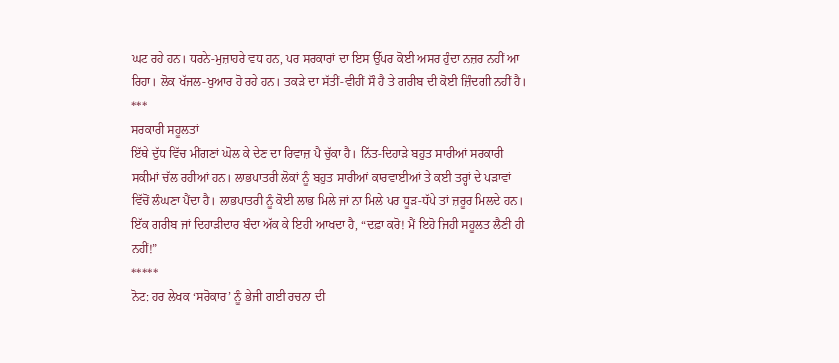ਘਟ ਰਹੇ ਹਨ। ਧਰਨੇ-ਮੁਜ਼ਾਹਰੇ ਵਧ ਹਨ, ਪਰ ਸਰਕਾਰਾਂ ਦਾ ਇਸ ਉੱਪਰ ਕੋਈ ਅਸਰ ਹੁੰਦਾ ਨਜ਼ਰ ਨਹੀਂ ਆ ਰਿਹਾ। ਲੋਕ ਖੱਜਲ-ਖੁਆਰ ਹੋ ਰਹੇ ਹਨ। ਤਕੜੇ ਦਾ ਸੱਤੀਂ-ਵੀਹੀਂ ਸੌ ਹੈ ਤੇ ਗਰੀਬ ਦੀ ਕੋਈ ਜ਼ਿੰਦਗੀ ਨਹੀਂ ਹੈ।
***
ਸਰਕਾਰੀ ਸਹੂਲਤਾਂ
ਇੱਥੇ ਦੁੱਧ ਵਿੱਚ ਮੀਂਗਣਾਂ ਘੋਲ ਕੇ ਦੇਣ ਦਾ ਰਿਵਾਜ਼ ਪੈ ਚੁੱਕਾ ਹੈ। ਨਿੱਤ-ਦਿਹਾੜੇ ਬਹੁਤ ਸਾਰੀਆਂ ਸਰਕਾਰੀ ਸਕੀਮਾਂ ਚੱਲ ਰਹੀਆਂ ਹਨ। ਲਾਭਪਾਤਰੀ ਲੋਕਾਂ ਨੂੰ ਬਹੁਤ ਸਾਰੀਆਂ ਕਾਰਵਾਈਆਂ ਤੇ ਕਈ ਤਰ੍ਹਾਂ ਦੇ ਪੜਾਵਾਂ ਵਿੱਚੋਂ ਲੰਘਣਾ ਪੈਂਦਾ ਹੈ। ਲਾਭਪਾਤਰੀ ਨੂੰ ਕੋਈ ਲਾਭ ਮਿਲੇ ਜਾਂ ਨਾ ਮਿਲੇ ਪਰ ਧੂੜ-ਧੱਪੇ ਤਾਂ ਜ਼ਰੂਰ ਮਿਲਦੇ ਹਨ। ਇੱਕ ਗਰੀਬ ਜਾਂ ਦਿਹਾੜੀਦਾਰ ਬੰਦਾ ਅੱਕ ਕੇ ਇਹੀ ਆਖਦਾ ਹੈ, “ਦਫ਼ਾ ਕਰੋ! ਮੈਂ ਇਹੋ ਜਿਹੀ ਸਹੂਲਤ ਲੈਣੀ ਹੀ ਨਹੀਂ!”
*****
ਨੋਟ: ਹਰ ਲੇਖਕ ‘ਸਰੋਕਾਰ’ ਨੂੰ ਭੇਜੀ ਗਈ ਰਚਨਾ ਦੀ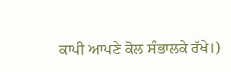ਕਾਪੀ ਆਪਣੇ ਕੋਲ ਸੰਭਾਲਕੇ ਰੱਖੇ।)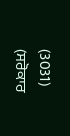(3031)
(ਸਰੋਕਾਰ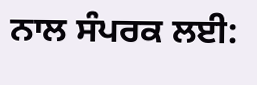ਨਾਲ ਸੰਪਰਕ ਲਈ: